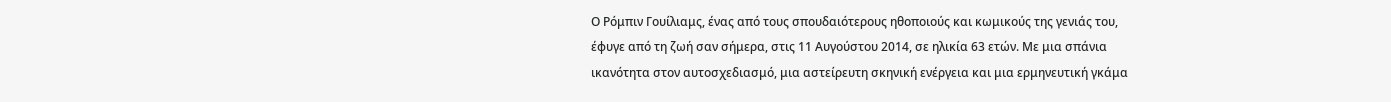Ο Ρόμπιν Γουίλιαμς, ένας από τους σπουδαιότερους ηθοποιούς και κωμικούς της γενιάς του, έφυγε από τη ζωή σαν σήμερα, στις 11 Αυγούστου 2014, σε ηλικία 63 ετών. Με μια σπάνια ικανότητα στον αυτοσχεδιασμό, μια αστείρευτη σκηνική ενέργεια και μια ερμηνευτική γκάμα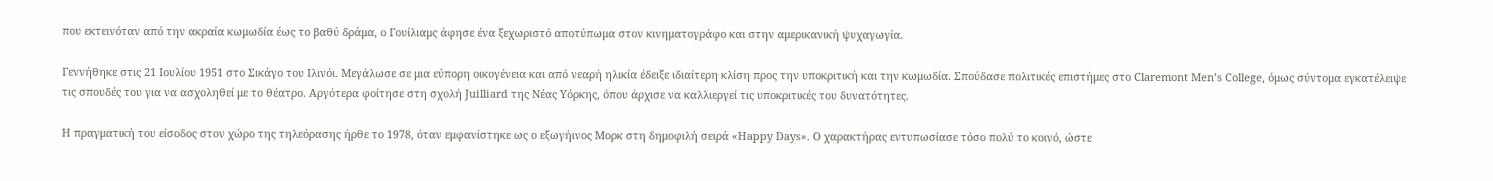που εκτεινόταν από την ακραία κωμωδία έως το βαθύ δράμα, ο Γουίλιαμς άφησε ένα ξεχωριστό αποτύπωμα στον κινηματογράφο και στην αμερικανική ψυχαγωγία.

Γεννήθηκε στις 21 Ιουλίου 1951 στο Σικάγο του Ιλινόι. Μεγάλωσε σε μια εύπορη οικογένεια και από νεαρή ηλικία έδειξε ιδιαίτερη κλίση προς την υποκριτική και την κωμωδία. Σπούδασε πολιτικές επιστήμες στο Claremont Men’s College, όμως σύντομα εγκατέλειψε τις σπουδές του για να ασχοληθεί με το θέατρο. Αργότερα φοίτησε στη σχολή Juilliard της Νέας Υόρκης, όπου άρχισε να καλλιεργεί τις υποκριτικές του δυνατότητες.

Η πραγματική του είσοδος στον χώρο της τηλεόρασης ήρθε το 1978, όταν εμφανίστηκε ως ο εξωγήινος Μορκ στη δημοφιλή σειρά «Happy Days». Ο χαρακτήρας εντυπωσίασε τόσο πολύ το κοινό, ώστε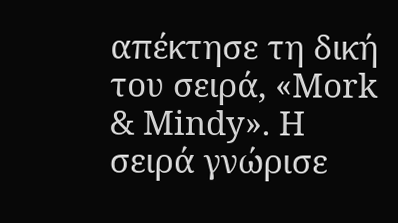απέκτησε τη δική του σειρά, «Mork & Mindy». Η σειρά γνώρισε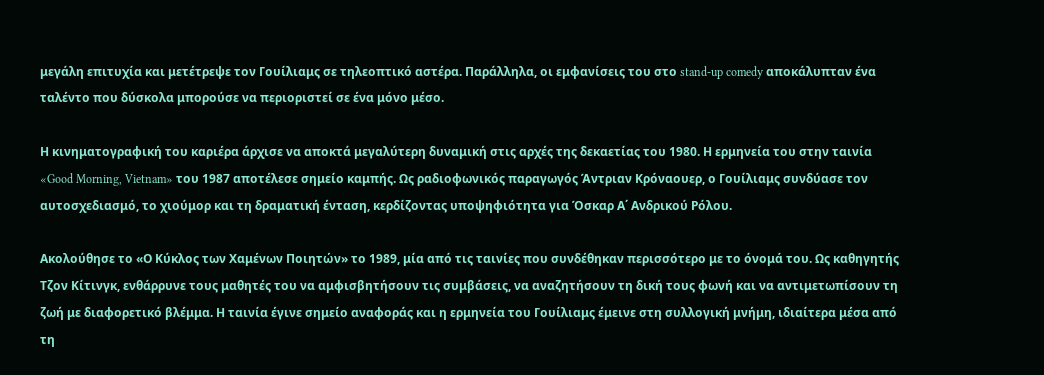μεγάλη επιτυχία και μετέτρεψε τον Γουίλιαμς σε τηλεοπτικό αστέρα. Παράλληλα, οι εμφανίσεις του στο stand-up comedy αποκάλυπταν ένα ταλέντο που δύσκολα μπορούσε να περιοριστεί σε ένα μόνο μέσο.

Η κινηματογραφική του καριέρα άρχισε να αποκτά μεγαλύτερη δυναμική στις αρχές της δεκαετίας του 1980. Η ερμηνεία του στην ταινία «Good Morning, Vietnam» του 1987 αποτέλεσε σημείο καμπής. Ως ραδιοφωνικός παραγωγός Άντριαν Κρόναουερ, ο Γουίλιαμς συνδύασε τον αυτοσχεδιασμό, το χιούμορ και τη δραματική ένταση, κερδίζοντας υποψηφιότητα για Όσκαρ Α΄ Ανδρικού Ρόλου.

Ακολούθησε το «Ο Κύκλος των Χαμένων Ποιητών» το 1989, μία από τις ταινίες που συνδέθηκαν περισσότερο με το όνομά του. Ως καθηγητής Τζον Κίτινγκ, ενθάρρυνε τους μαθητές του να αμφισβητήσουν τις συμβάσεις, να αναζητήσουν τη δική τους φωνή και να αντιμετωπίσουν τη ζωή με διαφορετικό βλέμμα. Η ταινία έγινε σημείο αναφοράς και η ερμηνεία του Γουίλιαμς έμεινε στη συλλογική μνήμη, ιδιαίτερα μέσα από τη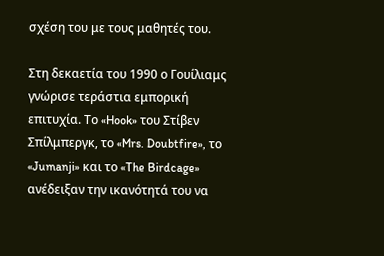σχέση του με τους μαθητές του.

Στη δεκαετία του 1990 ο Γουίλιαμς γνώρισε τεράστια εμπορική επιτυχία. Το «Hook» του Στίβεν Σπίλμπεργκ, το «Mrs. Doubtfire», το «Jumanji» και το «The Birdcage» ανέδειξαν την ικανότητά του να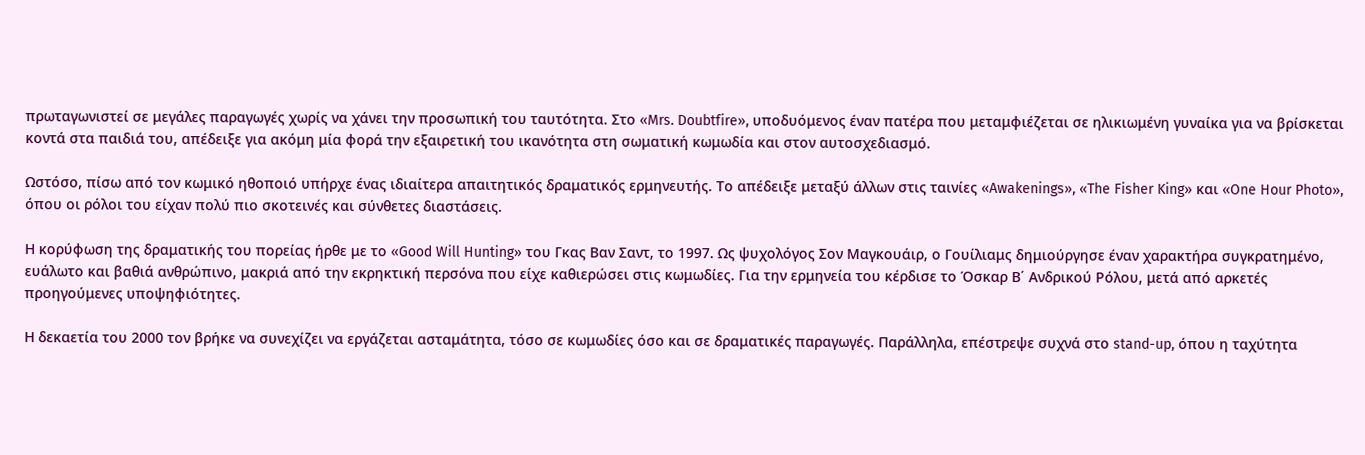πρωταγωνιστεί σε μεγάλες παραγωγές χωρίς να χάνει την προσωπική του ταυτότητα. Στο «Mrs. Doubtfire», υποδυόμενος έναν πατέρα που μεταμφιέζεται σε ηλικιωμένη γυναίκα για να βρίσκεται κοντά στα παιδιά του, απέδειξε για ακόμη μία φορά την εξαιρετική του ικανότητα στη σωματική κωμωδία και στον αυτοσχεδιασμό.

Ωστόσο, πίσω από τον κωμικό ηθοποιό υπήρχε ένας ιδιαίτερα απαιτητικός δραματικός ερμηνευτής. Το απέδειξε μεταξύ άλλων στις ταινίες «Awakenings», «The Fisher King» και «One Hour Photo», όπου οι ρόλοι του είχαν πολύ πιο σκοτεινές και σύνθετες διαστάσεις.

Η κορύφωση της δραματικής του πορείας ήρθε με το «Good Will Hunting» του Γκας Βαν Σαντ, το 1997. Ως ψυχολόγος Σον Μαγκουάιρ, ο Γουίλιαμς δημιούργησε έναν χαρακτήρα συγκρατημένο, ευάλωτο και βαθιά ανθρώπινο, μακριά από την εκρηκτική περσόνα που είχε καθιερώσει στις κωμωδίες. Για την ερμηνεία του κέρδισε το Όσκαρ Β΄ Ανδρικού Ρόλου, μετά από αρκετές προηγούμενες υποψηφιότητες.

Η δεκαετία του 2000 τον βρήκε να συνεχίζει να εργάζεται ασταμάτητα, τόσο σε κωμωδίες όσο και σε δραματικές παραγωγές. Παράλληλα, επέστρεψε συχνά στο stand-up, όπου η ταχύτητα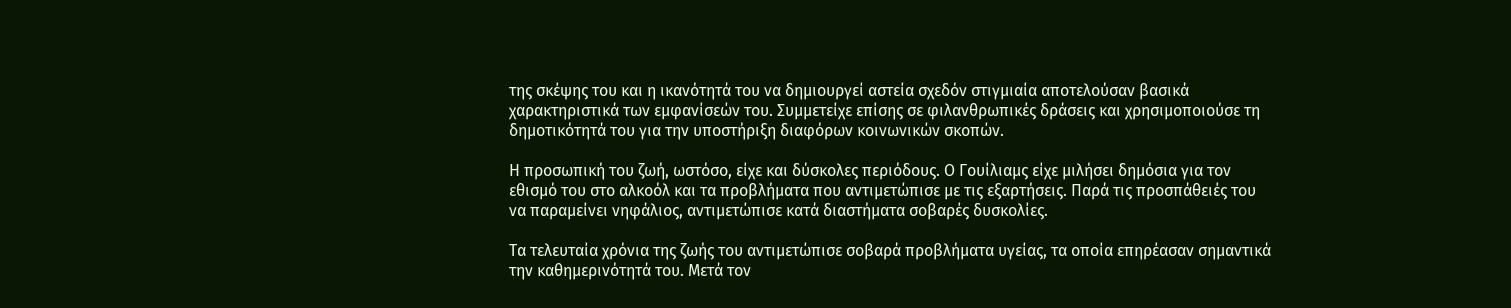της σκέψης του και η ικανότητά του να δημιουργεί αστεία σχεδόν στιγμιαία αποτελούσαν βασικά χαρακτηριστικά των εμφανίσεών του. Συμμετείχε επίσης σε φιλανθρωπικές δράσεις και χρησιμοποιούσε τη δημοτικότητά του για την υποστήριξη διαφόρων κοινωνικών σκοπών.

Η προσωπική του ζωή, ωστόσο, είχε και δύσκολες περιόδους. Ο Γουίλιαμς είχε μιλήσει δημόσια για τον εθισμό του στο αλκοόλ και τα προβλήματα που αντιμετώπισε με τις εξαρτήσεις. Παρά τις προσπάθειές του να παραμείνει νηφάλιος, αντιμετώπισε κατά διαστήματα σοβαρές δυσκολίες.

Τα τελευταία χρόνια της ζωής του αντιμετώπισε σοβαρά προβλήματα υγείας, τα οποία επηρέασαν σημαντικά την καθημερινότητά του. Μετά τον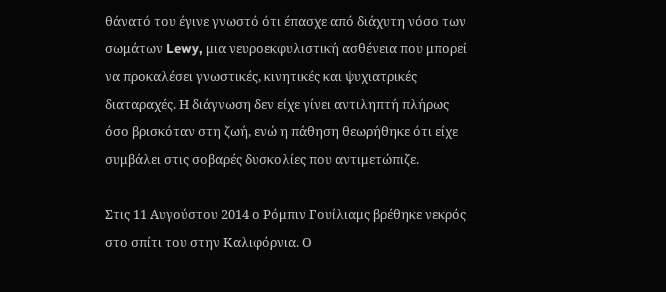θάνατό του έγινε γνωστό ότι έπασχε από διάχυτη νόσο των σωμάτων Lewy, μια νευροεκφυλιστική ασθένεια που μπορεί να προκαλέσει γνωστικές, κινητικές και ψυχιατρικές διαταραχές. Η διάγνωση δεν είχε γίνει αντιληπτή πλήρως όσο βρισκόταν στη ζωή, ενώ η πάθηση θεωρήθηκε ότι είχε συμβάλει στις σοβαρές δυσκολίες που αντιμετώπιζε.

Στις 11 Αυγούστου 2014 ο Ρόμπιν Γουίλιαμς βρέθηκε νεκρός στο σπίτι του στην Καλιφόρνια. Ο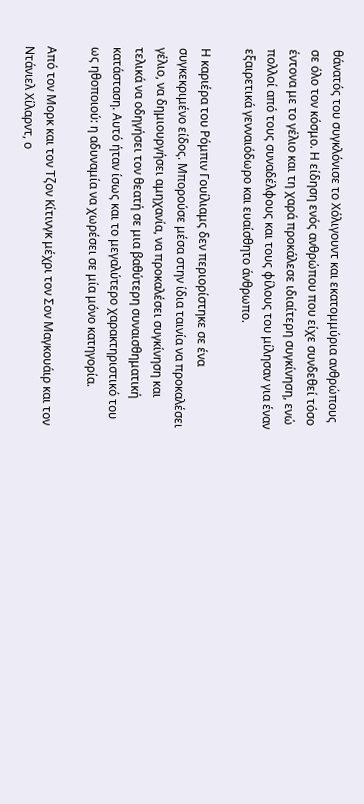θάνατός του συγκλόνισε το Χόλιγουντ και εκατομμύρια ανθρώπους σε όλο τον κόσμο. Η είδηση ενός ανθρώπου που είχε συνδεθεί τόσο έντονα με το γέλιο και τη χαρά προκάλεσε ιδιαίτερη συγκίνηση, ενώ πολλοί από τους συναδέλφους και τους φίλους του μίλησαν για έναν εξαιρετικά γενναιόδωρο και ευαίσθητο άνθρωπο.

Η καριέρα του Ρόμπιν Γουίλιαμς δεν περιορίστηκε σε ένα συγκεκριμένο είδος. Μπορούσε μέσα στην ίδια ταινία να προκαλέσει γέλιο, να δημιουργήσει αμηχανία, να προκαλέσει συγκίνηση και τελικά να οδηγήσει τον θεατή σε μια βαθύτερη συναισθηματική κατάσταση. Αυτό ήταν ίσως και το μεγαλύτερο χαρακτηριστικό του ως ηθοποιού: η αδυναμία να χωρέσει σε μία μόνο κατηγορία.

Από τον Μορκ και τον Τζον Κίτινγκ μέχρι τον Σον Μαγκουάιρ και τον Ντάνιελ Χίλαρντ, ο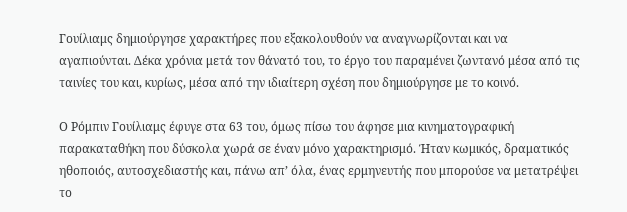Γουίλιαμς δημιούργησε χαρακτήρες που εξακολουθούν να αναγνωρίζονται και να αγαπιούνται. Δέκα χρόνια μετά τον θάνατό του, το έργο του παραμένει ζωντανό μέσα από τις ταινίες του και, κυρίως, μέσα από την ιδιαίτερη σχέση που δημιούργησε με το κοινό.

Ο Ρόμπιν Γουίλιαμς έφυγε στα 63 του, όμως πίσω του άφησε μια κινηματογραφική παρακαταθήκη που δύσκολα χωρά σε έναν μόνο χαρακτηρισμό. Ήταν κωμικός, δραματικός ηθοποιός, αυτοσχεδιαστής και, πάνω απ’ όλα, ένας ερμηνευτής που μπορούσε να μετατρέψει το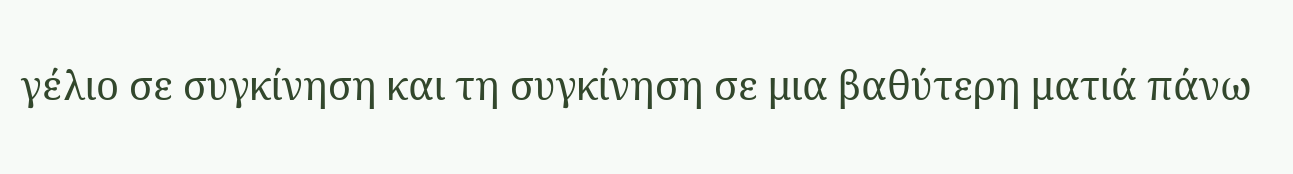γέλιο σε συγκίνηση και τη συγκίνηση σε μια βαθύτερη ματιά πάνω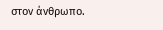στον άνθρωπο.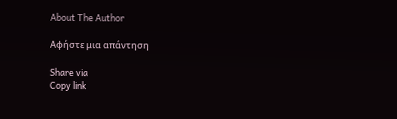About The Author

Αφήστε μια απάντηση

Share via
Copy link